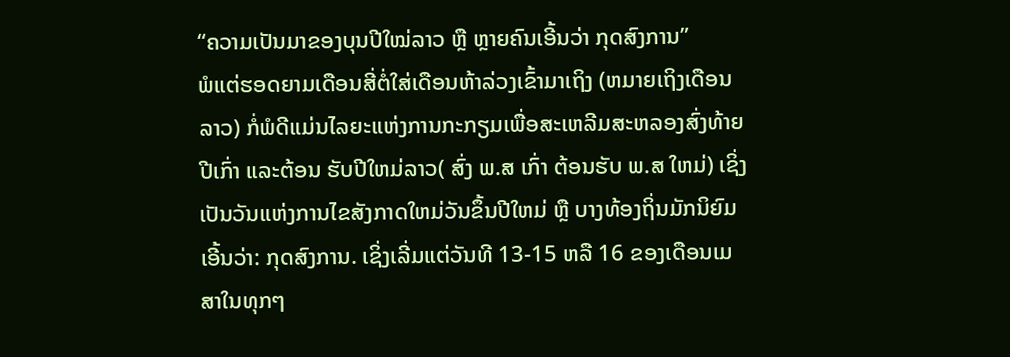“ຄວາມເປັນມາຂອງບຸນປີໃໝ່ລາວ ຫຼື ຫຼາຍຄົນເອີ້ນວ່າ ກຸດສົງການ”
ພໍແຕ່ຮອດຍາມເດືອນສີ່ຕໍ່ໃສ່ເດືອນຫ້າລ່ວງເຂົ້າມາເຖິງ (ຫມາຍເຖິງເດືອນລາວ) ກໍ່ພໍດີແມ່ນໄລຍະແຫ່ງການກະກຽມເພື່ອສະເຫລີມສະຫລອງສົ່ງທ້າຍປີເກົ່າ ແລະຕ້ອນ ຮັບປີໃຫມ່ລາວ( ສົ່ງ ພ.ສ ເກົ່າ ຕ້ອນຮັບ ພ.ສ ໃຫມ່) ເຊິ່ງເປັນວັນແຫ່ງການໄຂສັງກາດໃຫມ່ວັນຂຶ້ນປີໃຫມ່ ຫຼື ບາງທ້ອງຖິ່ນມັກນິຍົມເອີ້ນວ່າ: ກຸດສົງການ. ເຊິ່ງເລີ່ມແຕ່ວັນທີ 13-15 ຫລື 16 ຂອງເດືອນເມສາໃນທຸກໆ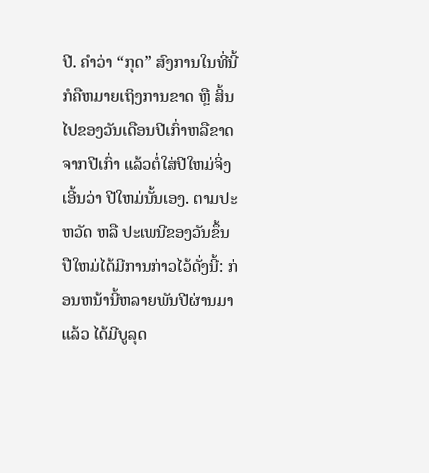ປີ. ຄຳວ່າ “ກຸດ” ສົງການໃນທີ່ນີ້ກໍຄືຫມາຍເຖິງການຂາດ ຫຼື ສິ້ນໄປຂອງວັນເດືອນປີເກົ່າຫລືຂາດຈາກປີເກົ່າ ແລ້ວຕໍ່ໃສ່ປີໃຫມ່ຈິ່ງເອີ້ນວ່າ ປີໃຫມ່ນັ້ນເອງ. ຕາມປະຫວັດ ຫລື ປະເພນີຂອງວັນຂຶ້ນປືໃຫມ່ໄດ້ມີການກ່າວໄວ້ດັ່ງນີ້: ກ່ອນຫນ້ານີ້ຫລາຍພັນປີຜ່ານມາແລ້ວ ໄດ້ມີບູລຸດ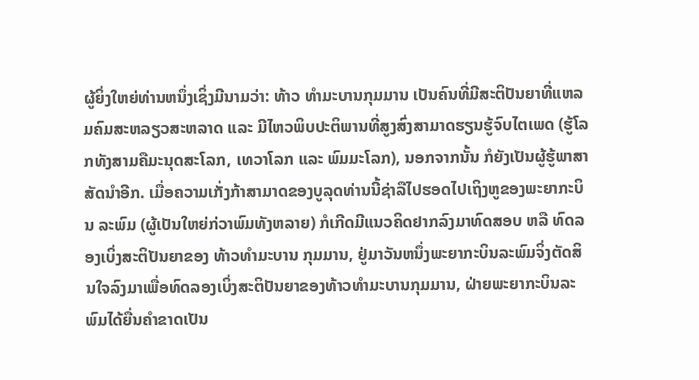ຜູ້ຍິ່ງໃຫຍ່ທ່ານຫນຶ່ງເຊິ່ງມີນາມວ່າ: ທ້າວ ທຳມະບານກຸມມານ ເປັນຄົນທີ່ມີສະຕິປັນຍາທີ່ແຫລມຄົມສະຫລຽວສະຫລາດ ແລະ ມີໄຫວພິບປະຕິພານທີ່ສູງສົ່ງສາມາດຮຽນຮູ້ຈົບໄຕເພດ (ຮູ້ໂລກທັງສາມຄືມະນຸດສະໂລກ, ເທວາໂລກ ແລະ ພົມມະໂລກ), ນອກຈາກນັ້ນ ກໍຍັງເປັນຜູ້ຮູ້ພາສາສັດນຳອີກ. ເມື່ອຄວາມເກັ່ງກ້າສາມາດຂອງບູລຸດທ່ານນີ້ຊ່າລືໄປຮອດໄປເຖິງຫູຂອງພະຍາກະບິນ ລະພົມ (ຜູ້ເປັນໃຫຍ່ກ່ວາພົມທັງຫລາຍ) ກໍເກີດມີແນວຄິດຢາກລົງມາທົດສອບ ຫລື ທົດລອງເບິ່ງສະຕິປັນຍາຂອງ ທ້າວທຳມະບານ ກຸມມານ, ຢູ່ມາວັນຫນຶ່ງພະຍາກະບິນລະພົມຈິ່ງຕັດສິນໃຈລົງມາເພື່ອທົດລອງເບິ່ງສະຕິປັນຍາຂອງທ້າວທຳມະບານກຸມມານ, ຝ່າຍພະຍາກະບິນລະພົມໄດ້ຍື່ນຄຳຂາດເປັນ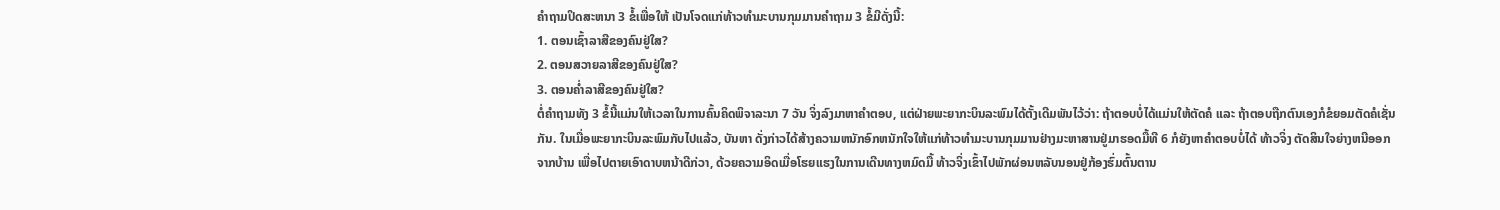ຄຳຖາມປິດສະຫນາ 3 ຂໍ້ເພື່ອໃຫ້ ເປັນໂຈດແກ່ທ້າວທຳມະບານກຸມມານຄຳຖາມ 3 ຂໍ້ມີດັ່ງນີ້:
1. ຕອນເຊົ້າລາສີຂອງຄົນຢູ່ໃສ?
2. ຕອນສວາຍລາສີຂອງຄົນຢູ່ໃສ?
3. ຕອນຄໍ່າລາສີຂອງຄົນຢູ່ໃສ?
ຕໍ່ຄຳຖາມທັງ 3 ຂໍ້ນີ້ແມ່ນໃຫ້ເວລາໃນການຄົ້ນຄິດພິຈາລະນາ 7 ວັນ ຈິ່ງລົງມາຫາຄຳຕອບ, ແຕ່ຝ່າຍພະຍາກະບິນລະພົມໄດ້ຕັ້ງເດີມພັນໄວ້ວ່າ: ຖ້າຕອບບໍ່ໄດ້ແມ່ນໃຫ້ຕັດຄໍ ແລະ ຖ້າຕອບຖືກຕົນເອງກໍຂໍຍອມຕັດຄໍເຊັ່ນກັນ. ໃນເມື່ອພະຍາກະບິນລະພົມກັບໄປແລ້ວ, ບັນຫາ ດັ່ງກ່າວໄດ້ສ້າງຄວາມຫນັກອົກຫນັກໃຈໃຫ້ແກ່ທ້າວທຳມະບານກຸມມານຢ່າງມະຫາສານຢູ່ມາຮອດມື້ທີ 6 ກໍຍັງຫາຄຳຕອບບໍ່ໄດ້ ທ້າວຈິ່ງ ຕັດສິນໃຈຍ່າງຫນີອອກຈາກບ້ານ ເພື່ອໄປຕາຍເອົາດາບຫນ້າດີກ່ວາ, ດ້ວຍຄວາມອິດເມື່ອໂຮຍແຮງໃນການເດີນທາງຫມົດມື້ ທ້າວຈິ່ງເຂົ້າໄປພັກຜ່ອນຫລັບນອນຢູ່ກ້ອງຮົ່ມຕົ້ນຕານ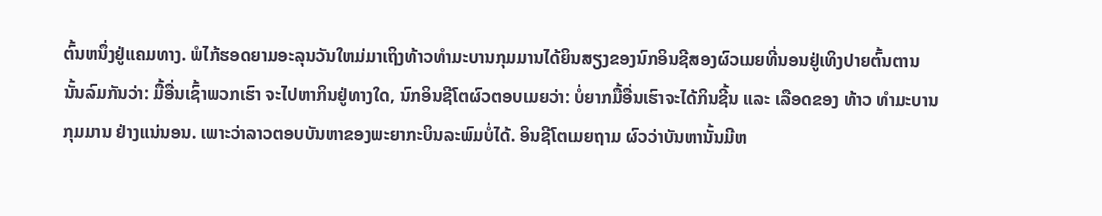ຕົ້ນຫນຶ່ງຢູ່ແຄມທາງ. ພໍໄກ້ຮອດຍາມອະລຸນວັນໃຫມ່ມາເຖິງທ້າວທຳມະບານກຸມມານໄດ້ຍິນສຽງຂອງນົກອິນຊີສອງຜົວເມຍທີ່ນອນຢູ່ເທິງປາຍຕົ້ນຕານ ນັ້ນລົມກັນວ່າ: ມື້ອື່ນເຊົ້າພວກເຮົາ ຈະໄປຫາກິນຢູ່ທາງໃດ, ນົກອິນຊີໂຕຜົວຕອບເມຍວ່າ: ບໍ່ຍາກມື້ອື່ນເຮົາຈະໄດ້ກິນຊີ້ນ ແລະ ເລືອດຂອງ ທ້າວ ທຳມະບານ ກຸມມານ ຢ່າງແນ່ນອນ. ເພາະວ່າລາວຕອບບັນຫາຂອງພະຍາກະບິນລະພົມບໍ່ໄດ້. ອິນຊີໂຕເມຍຖາມ ຜົວວ່າບັນຫານັ້ນມີຫ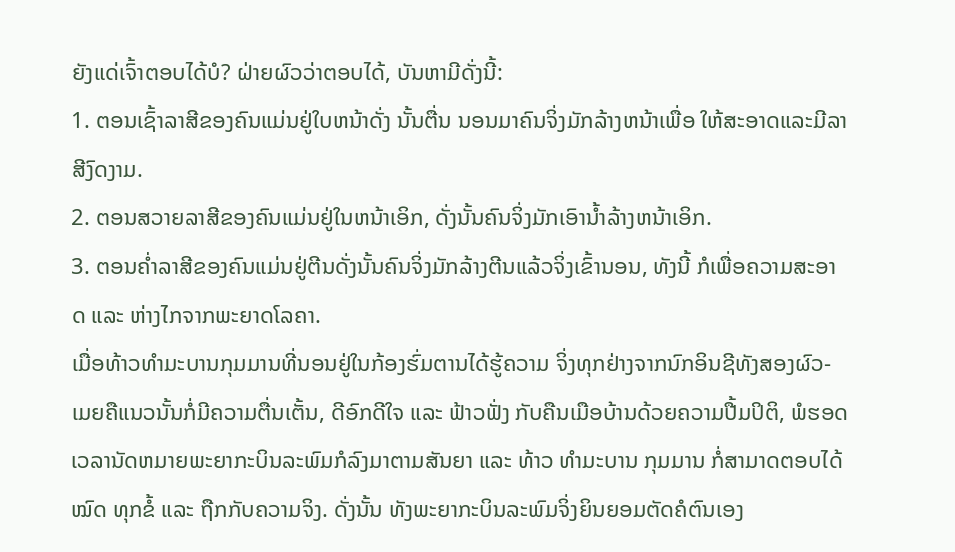ຍັງແດ່ເຈົ້າຕອບໄດ້ບໍ? ຝ່າຍຜົວວ່າຕອບໄດ້, ບັນຫາມີດັ່ງນີ້:
1. ຕອນເຊົ້າລາສີຂອງຄົນແມ່ນຢູ່ໃບຫນ້າດັ່ງ ນັ້ນຕື່ນ ນອນມາຄົນຈິ່ງມັກລ້າງຫນ້າເພື່ອ ໃຫ້ສະອາດແລະມີລາສີງົດງາມ.
2. ຕອນສວາຍລາສີຂອງຄົນແມ່ນຢູ່ໃນຫນ້າເອິກ, ດັ່ງນັ້ນຄົນຈິ່ງມັກເອົານ້ຳລ້າງຫນ້າເອິກ.
3. ຕອນຄໍ່າລາສີຂອງຄົນແມ່ນຢູ່ຕີນດັ່ງນັ້ນຄົນຈິ່ງມັກລ້າງຕີນແລ້ວຈິ່ງເຂົ້ານອນ, ທັງນີ້ ກໍເພື່ອຄວາມສະອາດ ແລະ ຫ່າງໄກຈາກພະຍາດໂລຄາ.
ເມື່ອທ້າວທຳມະບານກຸມມານທີ່ນອນຢູ່ໃນກ້ອງຮົ່ມຕານໄດ້ຮູ້ຄວາມ ຈິ່ງທຸກຢ່າງຈາກນົກອິນຊີທັງສອງຜົວ-ເມຍຄືແນວນັ້ນກໍ່ມີຄວາມຕື່ນເຕັ້ນ, ດີອົກດີໃຈ ແລະ ຟ້າວຟັ່ງ ກັບຄືນເມືອບ້ານດ້ວຍຄວາມປື້ມປິຕິ, ພໍຮອດເວລານັດຫມາຍພະຍາກະບິນລະພົມກໍລົງມາຕາມສັນຍາ ແລະ ທ້າວ ທຳມະບານ ກຸມມານ ກໍ່ສາມາດຕອບໄດ້ໝົດ ທຸກຂໍ້ ແລະ ຖືກກັບຄວາມຈິງ. ດັ່ງນັ້ນ ທັງພະຍາກະບິນລະພົມຈິ່ງຍິນຍອມຕັດຄໍຕົນເອງ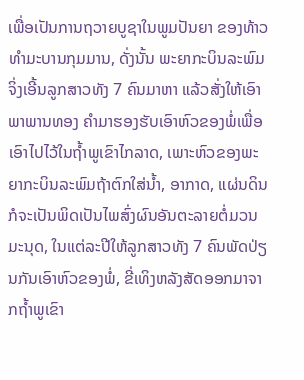ເພື່ອເປັນການຖວາຍບູຊາໃນພູມປັນຍາ ຂອງທ້າວທຳມະບານກຸມມານ, ດັ່ງນັ້ນ ພະຍາກະບິນລະພົມຈິ່ງເອີ້ນລູກສາວທັງ 7 ຄົນມາຫາ ແລ້ວສັ່ງໃຫ້ເອົາພາພານທອງ ຄຳມາຮອງຮັບເອົາຫົວຂອງພໍ່ເພື່ອເອົາໄປໄວ້ໃນຖ້ຳພູເຂົາໄກລາດ, ເພາະຫົວຂອງພະຍາກະບິນລະພົມຖ້າຕົກໃສ່ນ້ຳ, ອາກາດ, ແຜ່ນດິນກໍຈະເປັນພິດເປັນໄພສົ່ງຜົນອັນຕະລາຍຕໍ່ມວນມະນຸດ, ໃນແຕ່ລະປີໃຫ້ລູກສາວທັງ 7 ຄົນພັດປ່ຽນກັນເອົາຫົວຂອງພໍ່, ຂີ່ເທິງຫລັງສັດອອກມາຈາກຖ້ຳພູເຂົາ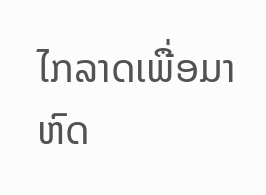ໄກລາດເພື່ອມາຫົດ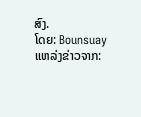ສົງ.
ໂດຍ: Bounsuay
ແຫລ່ງຂ່າວຈາກ: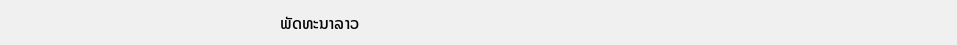ພັດທະນາລາວ